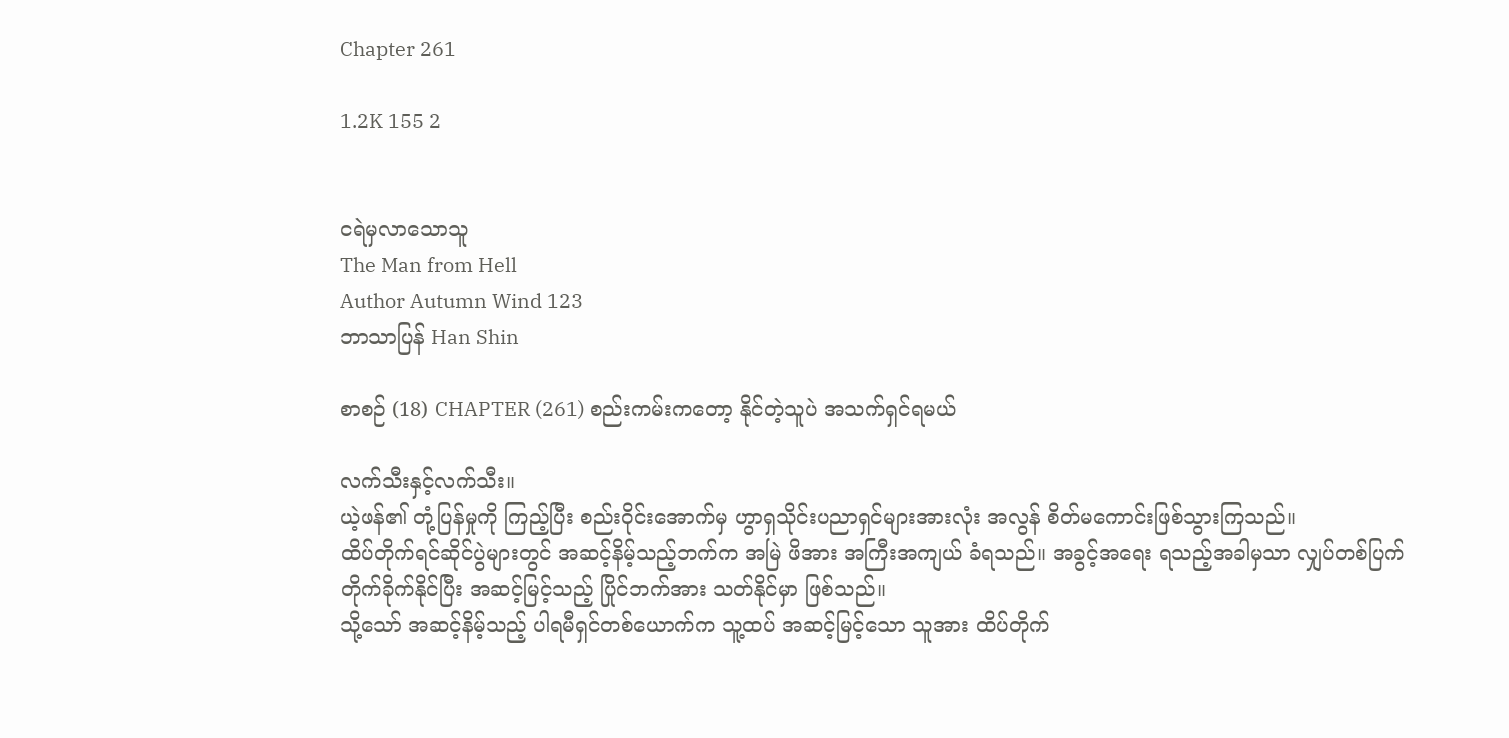Chapter 261

1.2K 155 2


ငရဲမှလာသောသူ
The Man from Hell
Author Autumn Wind 123
ဘာသာပြန် Han Shin

စာစဉ် (18) CHAPTER (261) စည်းကမ်းကတော့ နိုင်တဲ့သူပဲ အသက်ရှင်ရမယ်

လက်သီးနှင့်လက်သီး။
ယဲ့ဖန်၏ တုံ့ပြန်မှုကို ကြည့်ပြီး စည်းဝိုင်းအောက်မှ ဟွာရှသိုင်းပညာရှင်များအားလုံး အလွန် စိတ်မကောင်းဖြစ်သွားကြသည်။
ထိပ်တိုက်ရင်ဆိုင်ပွဲများတွင် အဆင့်နိမ့်သည့်ဘက်က အမြဲ ဖိအား အကြီးအကျယ် ခံရသည်။ အခွင့်အရေး ရသည့်အခါမှသာ လျှပ်တစ်ပြက် တိုက်ခိုက်နိုင်ပြီး အဆင့်မြင့်သည့် ပြိုင်ဘက်အား သတ်နိုင်မှာ ဖြစ်သည်။
သို့သော် အဆင့်နိမ့်သည့် ပါရမီရှင်တစ်ယောက်က သူ့ထပ် အဆင့်မြင့်သော သူအား ထိပ်တိုက်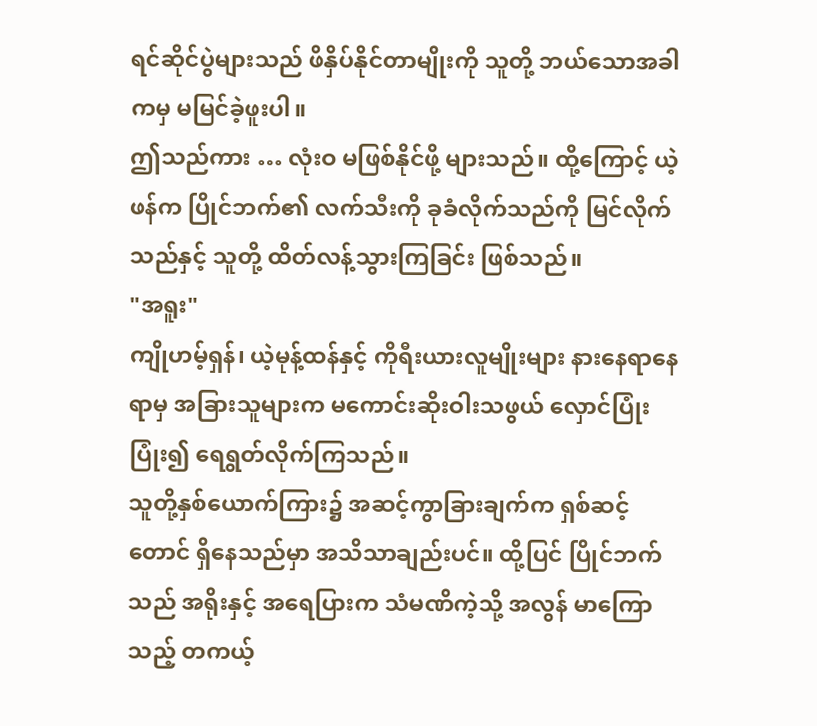ရင်ဆိုင်ပွဲများသည် ဖိနှိပ်နိုင်တာမျိုးကို သူတို့ ဘယ်သောအခါကမှ မမြင်ခဲ့ဖူးပါ။
ဤသည်ကား … လုံးဝ မဖြစ်နိုင်ဖို့ များသည်။ ထို့ကြောင့် ယဲ့ဖန်က ပြိုင်ဘက်၏ လက်သီးကို ခုခံလိုက်သည်ကို မြင်လိုက်သည်နှင့် သူတို့ ထိတ်လန့်သွားကြခြင်း ဖြစ်သည်။
"အရူး"
ကျိုဟမ့်ရှန်၊ ယဲ့မုန့်ထန်နှင့် ကိုရီးယားလူမျိုးများ နားနေရာနေရာမှ အခြားသူများက မကောင်းဆိုးဝါးသဖွယ် လှောင်ပြုံးပြုံး၍ ရေရွတ်လိုက်ကြသည်။
သူတို့နှစ်ယောက်ကြား၌ အဆင့်ကွာခြားချက်က ရှစ်ဆင့်တောင် ရှိနေသည်မှာ အသိသာချည်းပင်။ ထို့ပြင် ပြိုင်ဘက်သည် အရိုးနှင့် အရေပြားက သံမဏိကဲ့သို့ အလွန် မာကြောသည့် တကယ့်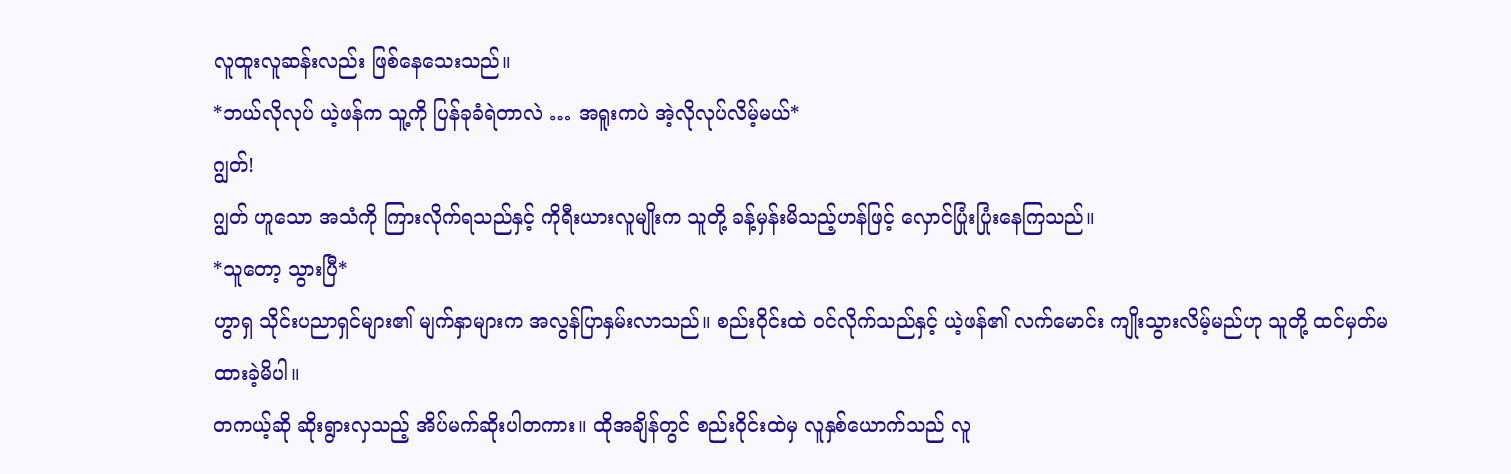လူထူးလူဆန်းလည်း ဖြစ်နေသေးသည်။
*ဘယ်လိုလုပ် ယဲ့ဖန်က သူ့ကို ပြန်ခုခံရဲတာလဲ … အရူးကပဲ အဲ့လိုလုပ်လိမ့်မယ်*
ဂျွတ်!
ဂျွတ် ဟူသော အသံကို ကြားလိုက်ရသည်နှင့် ကိုရီးယားလူမျိုးက သူတို့ ခန့်မှန်းမိသည့်ဟန်ဖြင့် လှောင်ပြုံးပြုံးနေကြသည်။
*သူတော့ သွားပြီ*
ဟွာရှ သိုင်းပညာရှင်များ၏ မျက်နှာများက အလွန်ပြာနှမ်းလာသည်။ စည်းဝိုင်းထဲ ဝင်လိုက်သည်နှင့် ယဲ့ဖန်၏ လက်မောင်း ကျိုးသွားလိမ့်မည်ဟု သူတို့ ထင်မှတ်မထားခဲ့မိပါ။
တကယ့်ဆို ဆိုးရွားလှသည့် အိပ်မက်ဆိုးပါတကား။ ထိုအချိန်တွင် စည်းဝိုင်းထဲမှ လူနှစ်ယောက်သည် လူ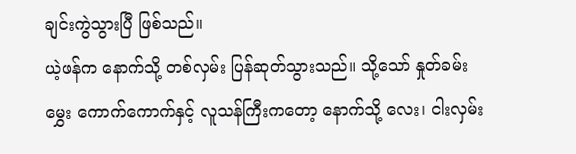ချင်းကွဲသွားပြီ ဖြစ်သည်။
ယဲ့ဖန်က နောက်သို့ တစ်လှမ်း ပြန်ဆုတ်သွားသည်။ သို့သော် နှုတ်ခမ်းမွှေး ကောက်ကောက်နှင့် လူသန်ကြီးကတော့ နောက်သို့ လေး၊ ငါးလှမ်း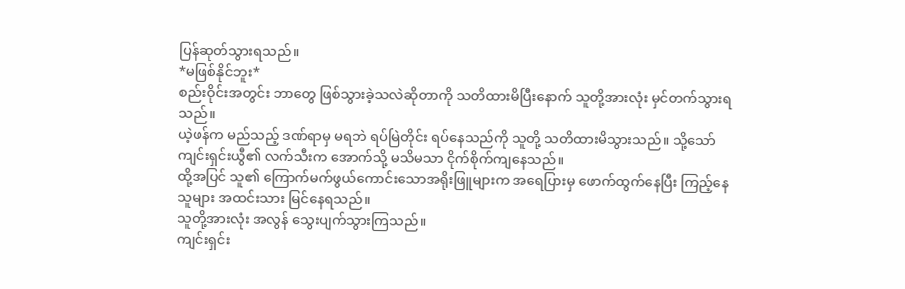ပြန်ဆုတ်သွားရသည်။
*မဖြစ်နိုင်ဘူး*
စည်းဝိုင်းအတွင်း ဘာတွေ ဖြစ်သွားခဲ့သလဲဆိုတာကို သတိထားမိပြီးနောက် သူတို့အားလုံး မှင်တက်သွားရသည်။
ယဲ့ဖန်က မည်သည့် ဒဏ်ရာမှ မရဘဲ ရပ်မြဲတိုင်း ရပ်နေသည်ကို သူတို့ သတိထားမိသွားသည်။ သို့သော် ကျင်းရှင်းယွီ၏ လက်သီးက အောက်သို့ မသိမသာ ငိုက်စိုက်ကျနေသည်။
ထို့အပြင် သူ၏ ကြောက်မက်ဖွယ်ကောင်းသောအရိုးဖြူများက အရေပြားမှ ဖောက်ထွက်နေပြီး ကြည့်နေသူများ အထင်းသား မြင်နေရသည်။
သူတို့အားလုံး အလွန် သွေးပျက်သွားကြသည်။
ကျင်းရှင်း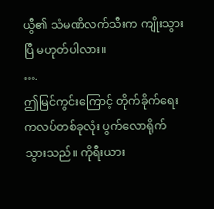ယွီ၏ သံမဏိလက်သီးက ကျိုးသွားပြီ မဟုတ်ပါလား။
….
ဤမြင်ကွင်းကြောင့် တိုက်ခိုက်ရေးကလပ်တစ်ခုလုံး ပွက်လောရိုက်သွားသည်။ ကိုရီးယား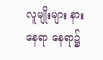လူမျိုးများ နားနေရာ‌ နေရာ၌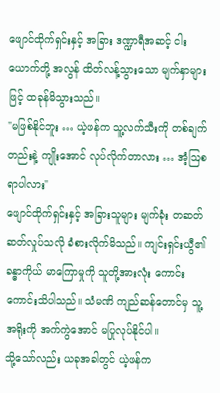ဖျောင်ထိုက်ရှင်းနှင့် အခြား ဒဏ္ဍာရီအဆင့် ငါးယောက်တို့ အလွန် ထိတ်လန့်သွားသော မျက်နှာများဖြင့် ထခုန်မိသွားသည်။
"မဖြစ်နိုင်ဘူး … ယဲ့ဖန်က သူ့လက်သီးကို တစ်ချက်တည်းနဲ့ ကျိုးအောင် လုပ်လိုက်တာလား … အံ့ဩစရာပါလား"
ဖျောင်ထိုက်ရှင်းနှင့် အခြားသူများ မျက်ခုံး တဆတ်ဆတ်လှုပ်သလို ခံစားလိုက်မိသည်။ ကျင်းရှင်းယွီ၏ ခန္ဓာကိုယ် မာကြောမှုကို သူတို့အားလုံး ကောင်းကောင်းသိပါသည်။ သံမဏိ ကျည်ဆန်တောင်မှ သူ့အရိုးကို အက်ကွဲအောင် မပြုလုပ်နိုင်ပါ။
သို့သော်လည်း ယခုအခါတွင် ယဲ့ဖန်က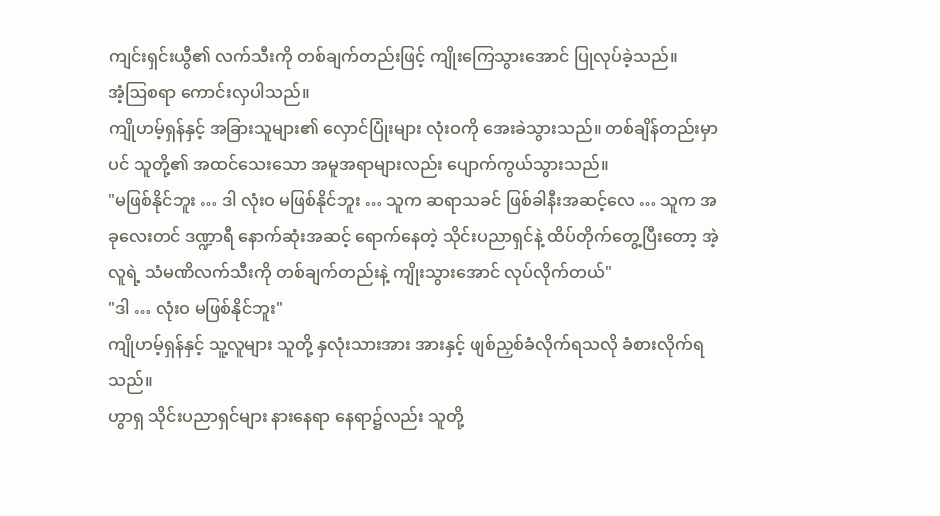ကျင်းရှင်းယွီ၏ လက်သီးကို တစ်ချက်တည်းဖြင့် ကျိုးကြေသွားအောင် ပြုလုပ်ခဲ့သည်။
အံ့ဩစရာ ကောင်းလှပါသည်။
ကျိုဟမ့်ရှန်နှင့် အခြားသူများ၏ လှောင်ပြုံးများ လုံးဝကို အေးခဲသွားသည်။ တစ်ချိန်တည်းမှာပင် သူတို့၏ အထင်သေးသော အမူအရာများလည်း ပျောက်ကွယ်သွားသည်။
"မဖြစ်နိုင်ဘူး … ဒါ လုံးဝ မဖြစ်နိုင်ဘူး … သူက ဆရာသခင် ဖြစ်ခါနီးအဆင့်လေ … သူက အခုလေးတင် ဒဏ္ဍာရီ နောက်ဆုံးအဆင့် ရောက်နေတဲ့ သိုင်းပညာရှင်နဲ့ ထိပ်တိုက်တွေ့ပြီးတော့ အဲ့လူရဲ့ သံမဏိလက်သီးကို တစ်ချက်တည်းနဲ့ ကျိုးသွားအောင် လုပ်လိုက်တယ်"
"ဒါ … လုံးဝ မဖြစ်နိုင်ဘူး"
ကျိုဟမ့်ရှန်နှင့် သူ့လူများ သူတို့ နှလုံးသားအား အားနှင့် ဖျစ်ညှစ်ခံလိုက်ရသလို ခံစားလိုက်ရသည်။
ဟွာရှ သိုင်းပညာရှင်များ နားနေရာ နေရာ၌လည်း သူတို့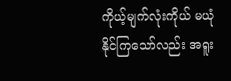ကိုယ့်မျက်လုံးကိုယ် မယုံနိုင်ကြသော်လည်း အရူး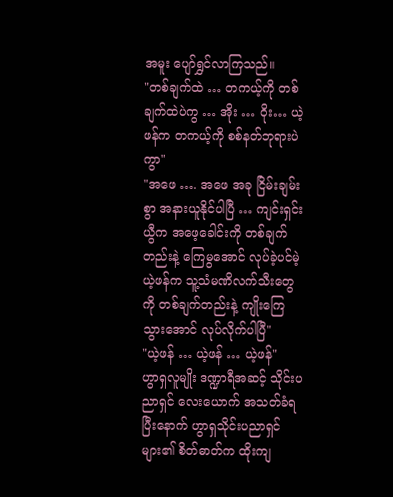အမူး ပျော်ရွှင်လာကြသည်။
"တစ်ချက်ထဲ … တကယ့်ကို တစ်ချက်ထဲပဲကွ … အိုး … ဝိုး… ယဲ့ဖန်က တကယ့်ကို စစ်နတ်ဘုရားပဲကွာ"
"အဖေ …. အဖေ အခု ငြိမ်းချမ်းစွာ အနားယူနိုင်ပါပြီ … ကျင်းရှင်းယွီက အဖေ့ခေါင်းကို တစ်ချက်တည်းနဲ့ ကြေမွအောင် လုပ်ခဲ့ပင်မဲ့ ယဲ့ဖန်က သူ့သံမဏိလက်သီးတွေကို တစ်ချက်တည်းနဲ့ ကျိုးကြေသွားအောင် လုပ်လိုက်ပါပြီ"
"ယဲ့ဖန် … ယဲ့ဖန် … ယဲ့ဖန်"
ဟွာရှလူမျိုး ဒဏ္ဍာရီအဆင့် သိုင်းပညာရှင် လေးယောက် အသတ်ခံရပြီးနောက် ဟွာရှသိုင်းပညာရှင်များ၏ စိတ်ဓာတ်က ထိုးကျ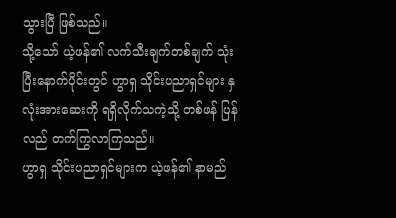သွားပြီ ဖြစ်သည်။
သို့သော် ယဲ့ဖန်၏ လက်သီးချက်တစ်ချက် သုံးပြီးနောက်ပိုင်းတွင် ဟွာရှ သိုင်းပညာရှင်များ နှလုံးအားဆေးကို ရရှိလိုက်သကဲ့သို့ တစ်ဖန် ပြန်လည် တက်ကြွလာကြသည်။
ဟွာရှ သိုင်းပညာရှင်များက ယဲ့ဖန်၏ နာမည်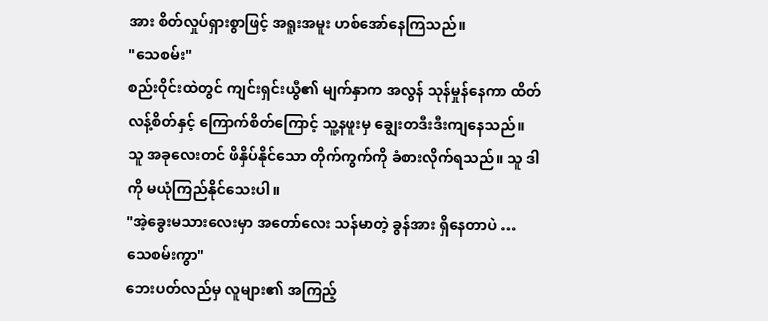အား စိတ်လှုပ်ရှားစွာဖြင့် အရူးအမူး ဟစ်အော်နေကြသည်။
"သေစမ်း"
စည်းဝိုင်းထဲတွင် ကျင်းရှင်းယွီ၏ မျက်နှာက အလွန် သုန်မှုန်နေကာ ထိတ်လန့်စိတ်နှင့် ကြောက်စိတ်ကြောင့် သူ့နဖူးမှ ချွေးတဒီးဒီးကျနေသည်။
သူ အခုလေးတင် ဖိနှိပ်နိုင်သော တိုက်ကွက်ကို ခံစားလိုက်ရသည်။ သူ ဒါကို မယုံကြည်နိုင်သေးပါ။
"အဲ့ခွေးမသားလေးမှာ အတော်လေး သန်မာတဲ့ ခွန်အား ရှိနေတာပဲ … သေစမ်းကွာ"
ဘေးပတ်လည်မှ လူများ၏ အကြည့်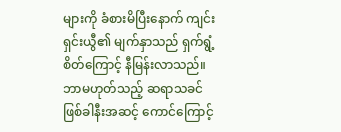များကို ခံစားမိပြီးနောက် ကျင်းရှင်းယွီ၏ မျက်နှာသည် ရှက်ရွံ့စိတ်ကြောင့် နီမြန်းလာသည်။
ဘာမဟုတ်သည့် ဆရာသခင် ဖြစ်ခါနီးအဆင့် ကောင်ကြောင့်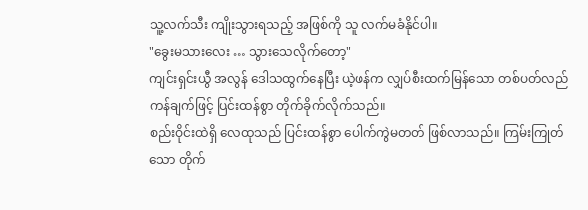သူ့လက်သီး ကျိုးသွားရသည့် အဖြစ်ကို သူ လက်မခံနိုင်ပါ။
"ခွေးမသားလေး … သွားသေလိုက်တော့"
ကျင်းရှင်းယွီ အလွန် ဒေါသထွက်နေပြီး ယဲ့ဖန်က လျှပ်စီးထက်မြန်သော တစ်ပတ်လည် ကန်ချက်ဖြင့် ပြင်းထန်စွာ တိုက်ခိုက်လိုက်သည်။
စည်းဝိုင်းထဲရှိ လေထုသည် ပြင်းထန်စွာ ပေါက်ကွဲမတတ် ဖြစ်လာသည်။ ကြမ်းကြုတ်သော တိုက်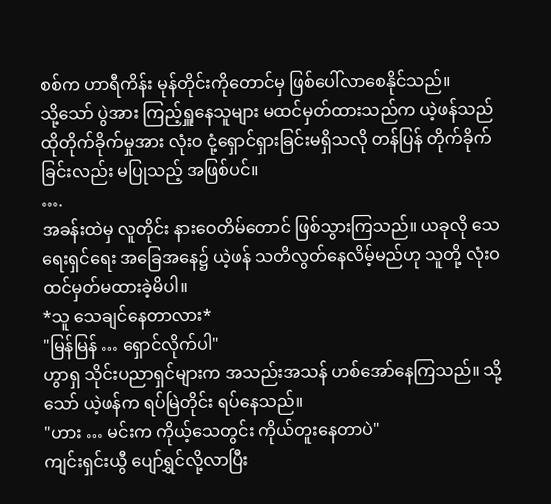စစ်က ဟာရီကိန်း မုန်တိုင်းကိုတောင်မှ ဖြစ်ပေါ်လာစေနိုင်သည်။
သို့သော် ပွဲအား ကြည့်ရှူနေသူများ မထင်မှတ်ထားသည်က ယဲ့ဖန်သည် ထိုတိုက်ခိုက်မှုအား လုံးဝ ငုံ့ရှောင်ရှားခြင်းမရှိသလို တန်ပြန် တိုက်ခိုက်ခြင်းလည်း မပြုသည့် အဖြစ်ပင်။
….
အခန်းထဲမှ လူတိုင်း နားဝေတိမ်တောင် ဖြစ်သွားကြသည်။ ယခုလို သေရေးရှင်ရေး အခြေအနေ၌ ယဲ့ဖန် သတိလွတ်နေလိမ့်မည်ဟု သူတို့ လုံးဝ ထင်မှတ်မထားခဲ့မိပါ။
*သူ သေချင်နေတာလား*
"မြန်မြန် … ရှောင်လိုက်ပါ"
ဟွာရှ သိုင်းပညာရှင်များက အသည်းအသန် ဟစ်အော်နေကြသည်။ သို့သော် ယဲ့ဖန်က ရပ်မြဲတိုင်း ရပ်နေသည်။
"ဟား … မင်းက ကိုယ့်သေတွင်း ကိုယ်တူးနေတာပဲ"
ကျင်းရှင်းယွီ ပျော်ရွှင်လို့လာပြီး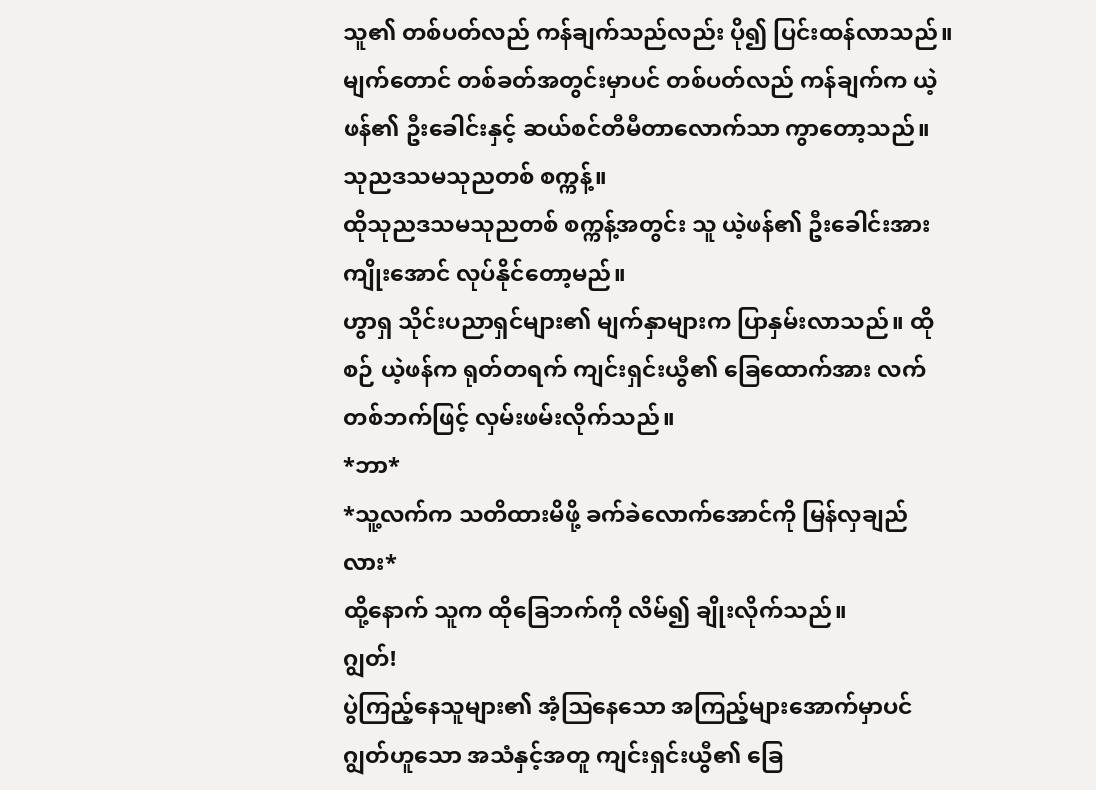သူ၏ တစ်ပတ်လည် ကန်ချက်သည်လည်း ပို၍ ပြင်းထန်လာသည်။ မျက်တောင် တစ်ခတ်အတွင်းမှာပင် တစ်ပတ်လည် ကန်ချက်က ယဲ့ဖန်၏ ဦးခေါင်းနှင့် ဆယ်စင်တီမီတာလောက်သာ ကွာတော့သည်။
သုညဒသမသုညတစ် စက္ကန့်။
ထိုသုညဒသမသုညတစ် စက္ကန့်အတွင်း သူ ယဲ့ဖန်၏ ဦးခေါင်းအား ကျိုးအောင် လုပ်နိုင်တော့မည်။
ဟွာရှ သိုင်းပညာရှင်များ၏ မျက်နှာများက ပြာနှမ်းလာသည်။ ထိုစဉ် ယဲ့ဖန်က ရုတ်တရက် ကျင်းရှင်းယွီ၏ ခြေထောက်အား လက်တစ်ဘက်ဖြင့် လှမ်းဖမ်းလိုက်သည်။
*ဘာ*
*သူ့လက်က သတိထားမိဖို့ ခက်ခဲလောက်အောင်ကို မြန်လှချည်လား*
ထို့နောက် သူက ထိုခြေဘက်ကို လိမ်၍ ချိုးလိုက်သည်။
ဂျွတ်!
ပွဲကြည့်နေသူများ၏ အံ့ဩနေသော အကြည့်များအောက်မှာပင် ဂျွတ်ဟူသော အသံနှင့်အတူ ကျင်းရှင်းယွီ၏ ခြေ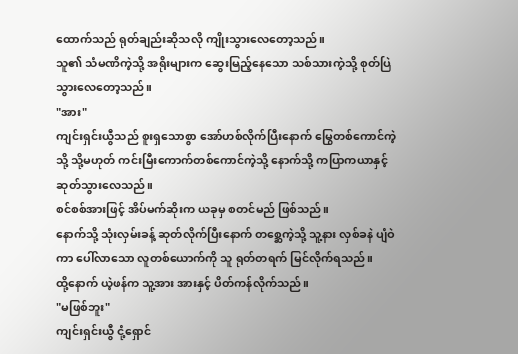ထောက်သည် ရုတ်ချည်းဆိုသလို ကျိုးသွားလေတော့သည်။
သူ၏ သံမဏိကဲ့သို့ အရိုးများက ဆွေးမြည့်နေသော သစ်သားကဲ့သို့ စုတ်ပြဲသွားလေတော့သည်။
"အား"
ကျင်းရှင်းယွီသည် စူးရှသောစွာ အော်ဟစ်လိုက်ပြီး‌နောက် မြွေတစ်ကောင်ကဲ့သို့ သို့မဟုတ် ကင်းမြီးကောက်တစ်ကောင်ကဲ့သို့ နောက်သို့ ကပြာကယာနှင့် ဆုတ်သွားလေသည်။
စင်စစ်အားဖြင့် အိပ်မက်ဆိုးက ယခုမှ စတင်မည် ဖြစ်သည်။
နောက်သို့ သုံးလှမ်းခန့် ဆုတ်လိုက်ပြီးနောက် တစ္ဆေကဲ့သို့ သူ့နား လှစ်ခနဲ ပျံဝဲကာ ပေါ်လာသော လူတစ်ယောက်ကို သူ ရုတ်တရက် မြင်လိုက်ရသည်။
ထို့နောက် ယဲ့ဖန်က သူ့အား အားနှင့် ပိတ်ကန်လိုက်သည်။
"မဖြစ်ဘူး"
ကျင်းရှင်းယွီ ငုံ့ရှောင်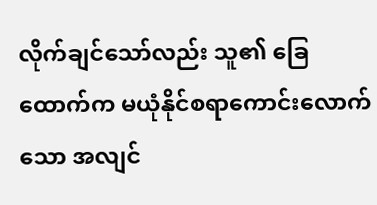လိုက်ချင်သော်လည်း သူ၏ ခြေထောက်က မယုံနိုင်စရာကောင်းလောက်သော အလျင်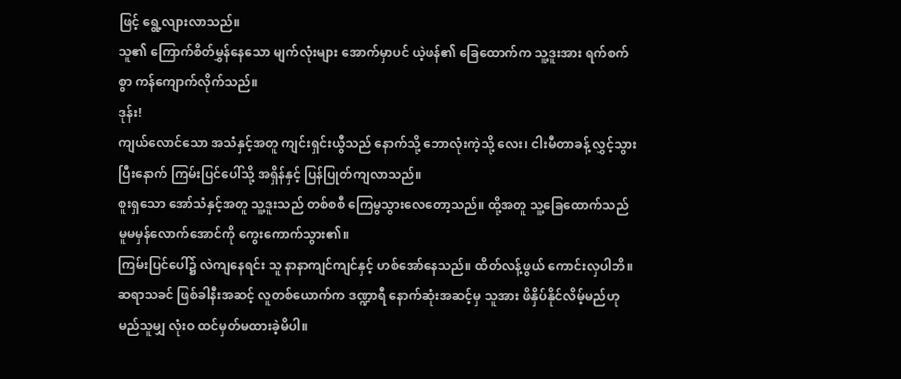ဖြင့် ရွေ့လျားလာသည်။
သူ၏ ကြောက်စိတ်မွှန်နေသော မျက်လုံးများ အောက်မှာပင် ယဲ့ဖန်၏ ခြေထောက်က သူ့ဒူးအား ရက်စက်စွာ ကန်ကျောက်လိုက်သည်။
ဒုန်း!
ကျယ်လောင်သော အသံနှင့်အတူ ကျင်းရှင်းယွီသည် နောက်သို့ ဘောလုံးကဲ့သို့ လေး၊ ငါးမီတာခန့် လွှင့်သွားပြီးနောက် ကြမ်းပြင်ပေါ်သို့ အရှိန်နှင့် ပြန်ပြုတ်ကျလာသည်။
စူးရှသော အော်သံနှင့်အတူ သူ့ဒူးသည် တစ်စစီ ကြေမွသွားလေတော့သည်။ ထို့အတူ သူ့ခြေထောက်သည် မူမမှန်လောက်အောင်ကို ကွေးကောက်သွား၏။
ကြမ်းပြင်ပေါ်၌ လဲကျနေရင်း သူ နာနာကျင်ကျင်နှင့် ဟစ်အော်နေသည်။ ထိတ်လန့်ဖွယ် ကောင်းလှပါဘိ။
ဆရာသခင် ဖြစ်ခါနီးအဆင့် လူတစ်ယောက်က ဒဏ္ဍာရီ နောက်ဆုံးအဆင့်မှ သူအား ဖိနှိပ်နိုင်လိမ့်မည်ဟု မည်သူမျှ လုံးဝ ထင်မှတ်မထားခဲ့မိပါ။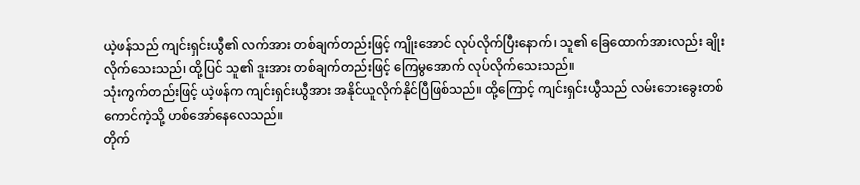ယဲ့ဖန်သည် ကျင်းရှင်းယွီ၏ လက်အား တစ်ချက်တည်းဖြင့် ကျိုးအောင် လုပ်လိုက်ပြီးနောက်၊ သူ၏ ခြေထောက်အားလည်း ချိုးလိုက်သေးသည်၊ ထို့ပြင် သူ၏ ဒူးအား တစ်ချက်တည်းဖြင့် ကြေမွအောက် လုပ်လိုက်သေးသည်။
သုံးကွက်တည်းဖြင့် ယဲ့ဖန်က ကျင်းရှင်းယွီအား အနိုင်ယူလိုက်နိုင်ပြီဖြစ်သည်။ ထို့ကြောင့် ကျင်းရှင်းယွီသည် လမ်းဘေးခွေးတစ်ကောင်ကဲ့သို့ ဟစ်အော်နေလေသည်။
တိုက်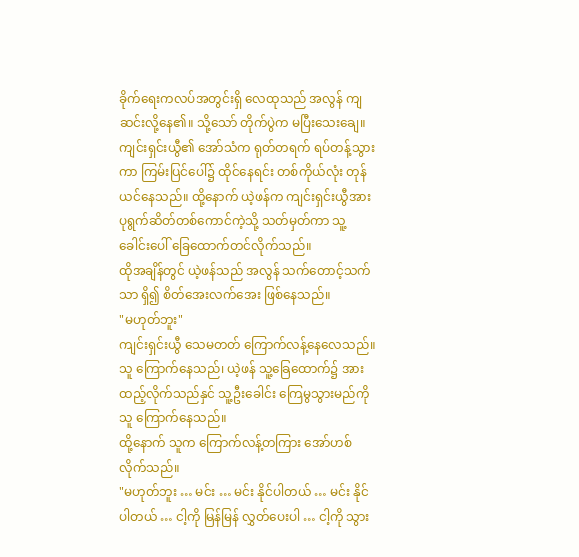ခိုက်ရေးကလပ်အတွင်းရှိ လေထုသည် အလွန် ကျဆင်းလို့နေ၏။ သို့သော် တိုက်ပွဲက မပြီးသေးချေ။
ကျင်းရှင်းယွီ၏ အော်သံက ရုတ်တရက် ရပ်တန့်သွားကာ ကြမ်းပြင်ပေါ်၌ ထိုင်နေရင်း တစ်ကိုယ်လုံး တုန်ယင်နေသည်။ ထို့နောက် ယဲ့ဖန်က ကျင်းရှင်းယွီအား ပုရွက်ဆိတ်တစ်ကောင်ကဲ့သို့ သတ်မှတ်ကာ သူ့ခေါင်းပေါ် ခြေထောက်တင်လိုက်သည်။
ထိုအချိန်တွင် ယဲ့ဖန်သည် အလွန် သက်တောင့်သက်သာ ရှိ၍ စိတ်အေးလက်အေး ဖြစ်နေသည်။
"မဟုတ်ဘူး"
ကျင်းရှင်းယွီ သေမတတ် ကြောက်လန့်နေလေသည်။ သူ ကြောက်နေသည်၊ ယဲ့ဖန် သူ့ခြေထောက်၌ အားထည့်လိုက်သည်နှင် သူ့ဦးခေါင်း ကြေမွသွားမည်ကို သူ ကြောက်နေသည်။
ထို့နောက် သူက ကြောက်လန့်တကြား အော်ဟစ်လိုက်သည်။
"မဟုတ်ဘူး … မင်း … မင်း နိုင်ပါတယ် … မင်း နိုင်ပါတယ် … ငါ့ကို မြန်မြန် လွှတ်ပေးပါ … ငါ့ကို သွား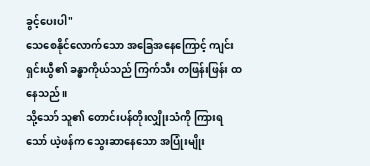ခွင့်ပေးပါ"
သေစေနိုင်လောက်သော အခြေအနေကြောင့် ကျင်းရှင်းယွီ၏ ခန္ဓာကိုယ်သည် ကြက်သီး တဖြန်းဖြန်း ထနေသည်။
သို့သော် သူ၏ တောင်းပန်တိုးလျှိုးသံကို ကြားရသော် ယဲ့ဖန်က သွေးဆာနေသော အပြုံးမျိုး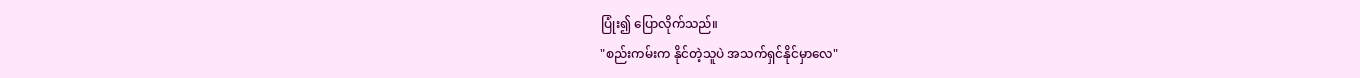ပြုံး၍ ပြောလိုက်သည်။
"စည်းကမ်းက နိုင်တဲ့သူပဲ အသက်ရှင်နိုင်မှာလေ"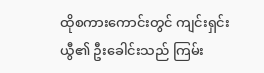ထိုစကားကောင်းတွင် ကျင်းရှင်းယွီ၏ ဦးခေါင်းသည် ကြမ်း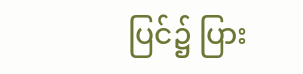ပြင်၌ ပြား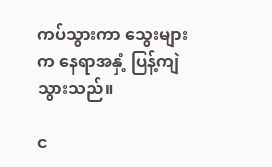ကပ်သွားကာ သွေးများက နေရာအနှံ့ ပြန့်ကျဲသွားသည်။

င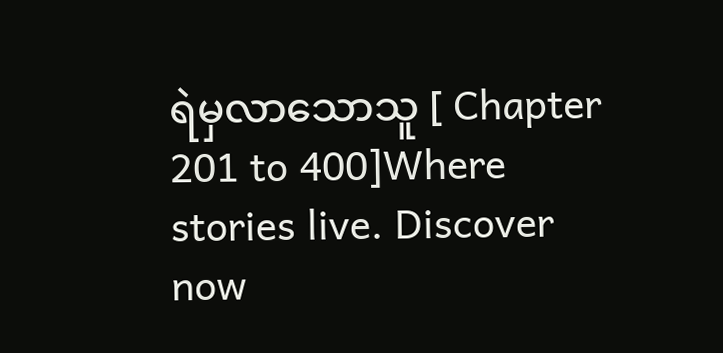ရဲမှလာသောသူ [ Chapter 201 to 400]Where stories live. Discover now